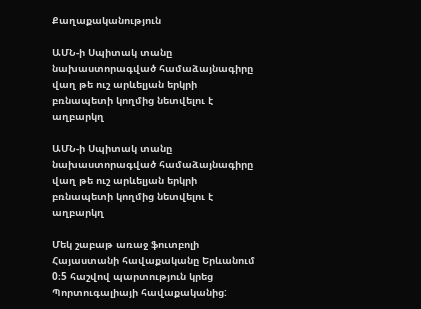Քաղաքականություն

ԱՄՆ-ի Սպիտակ տանը նախաստորագված համաձայնագիրը վաղ թե ուշ արևելյան երկրի բռնապետի կողմից նետվելու է աղբարկղ

ԱՄՆ-ի Սպիտակ տանը նախաստորագված համաձայնագիրը վաղ թե ուշ արևելյան երկրի բռնապետի կողմից նետվելու է աղբարկղ

Մեկ շաբաթ առաջ ֆուտբոլի Հայաստանի հավաքականը Երևանում 0։5 հաշվով պարտություն կրեց Պորտուգալիայի հավաքականից: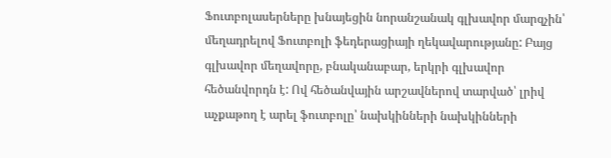Ֆուտբոլասերները խնայեցին նորանշանակ գլխավոր մարզչին՝ մեղադրելով Ֆուտբոլի ֆեդերացիայի ղեկավարությանը: Բայց գլխավոր մեղավորը, բնականաբար, երկրի գլխավոր հեծանվորդն է: Ով հեծանվային արշավներով տարված՝ լրիվ աչքաթող է արել ֆուտբոլը՝ նախկինների նախկինների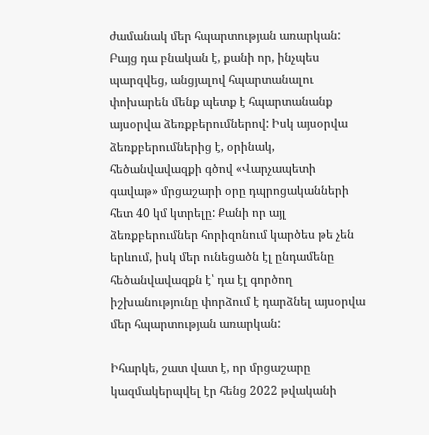ժամանակ մեր հպարտության առարկան: Բայց դա բնական է, քանի որ, ինչպես պարզվեց, անցյալով հպարտանալու փոխարեն մենք պետք է հպարտանանք այսօրվա ձեռքբերումներով: Իսկ այսօրվա ձեռքբերումներից է, օրինակ, հեծանվավազքի գծով «Վարչապետի գավաթ» մրցաշարի օրը դպրոցականների հետ 40 կմ կտրելը: Քանի որ այլ ձեռքբերումներ հորիզոնում կարծես թե չեն երևում, իսկ մեր ունեցածն էլ ընդամենը հեծանվավազքն է՝ դա էլ գործող իշխանությունը փորձում է դարձնել այսօրվա մեր հպարտության առարկան:

Իհարկե, շատ վատ է, որ մրցաշարը կազմակերպվել էր հենց 2022 թվականի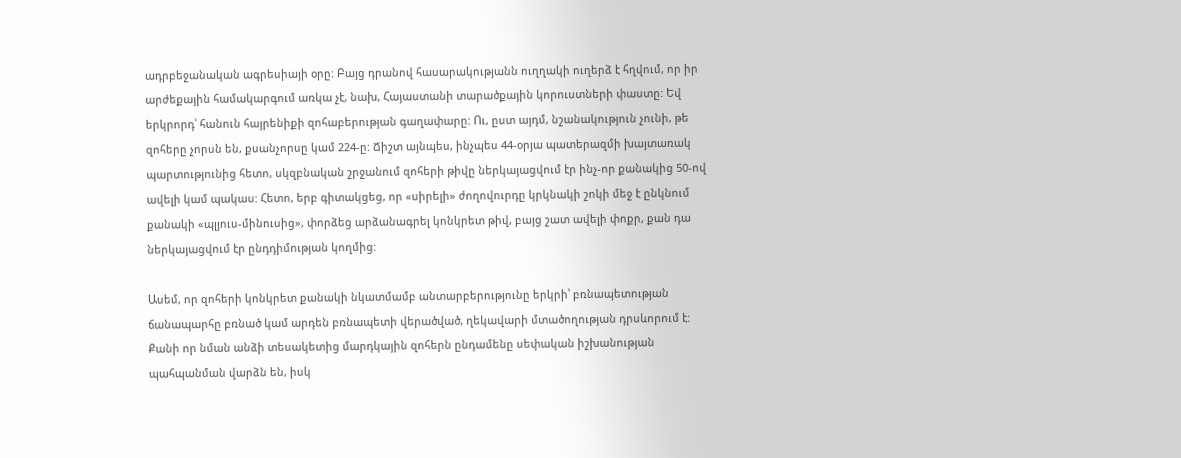ադրբեջանական ագրեսիայի օրը: Բայց դրանով հասարակությանն ուղղակի ուղերձ է հղվում, որ իր արժեքային համակարգում առկա չէ, նախ, Հայաստանի տարածքային կորուստների փաստը: Եվ երկրորդ՝ հանուն հայրենիքի զոհաբերության գաղափարը: Ու, ըստ այդմ, նշանակություն չունի, թե զոհերը չորսն են, քսանչորսը կամ 224-ը: Ճիշտ այնպես, ինչպես 44-օրյա պատերազմի խայտառակ պարտությունից հետո, սկզբնական շրջանում զոհերի թիվը ներկայացվում էր ինչ-որ քանակից 50-ով ավելի կամ պակաս: Հետո, երբ գիտակցեց, որ «սիրելի» ժողովուրդը կրկնակի շոկի մեջ է ընկնում քանակի «պլյուս-մինուսից», փորձեց արձանագրել կոնկրետ թիվ, բայց շատ ավելի փոքր, քան դա ներկայացվում էր ընդդիմության կողմից:

Ասեմ, որ զոհերի կոնկրետ քանակի նկատմամբ անտարբերությունը երկրի՝ բռնապետության ճանապարհը բռնած կամ արդեն բռնապետի վերածված, ղեկավարի մտածողության դրսևորում է: Քանի որ նման անձի տեսակետից մարդկային զոհերն ընդամենը սեփական իշխանության պահպանման վարձն են, իսկ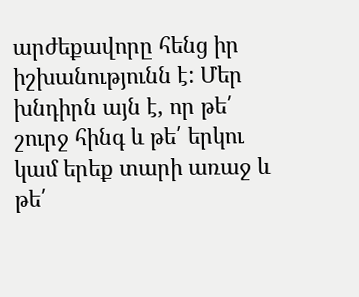արժեքավորը հենց իր իշխանությունն է: Մեր խնդիրն այն է, որ թե՛ շուրջ հինգ և թե՛ երկու կամ երեք տարի առաջ և թե՛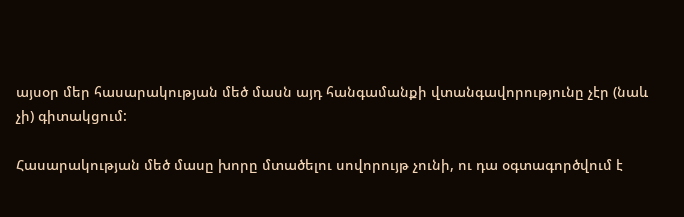այսօր մեր հասարակության մեծ մասն այդ հանգամանքի վտանգավորությունը չէր (նաև չի) գիտակցում:

Հասարակության մեծ մասը խորը մտածելու սովորույթ չունի, ու դա օգտագործվում է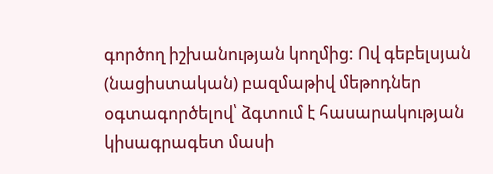գործող իշխանության կողմից: Ով գեբելսյան (նացիստական) բազմաթիվ մեթոդներ օգտագործելով՝ ձգտում է հասարակության կիսագրագետ մասի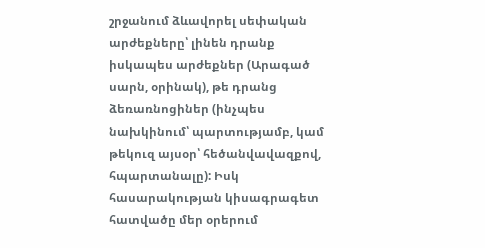շրջանում ձևավորել սեփական արժեքները՝ լինեն դրանք իսկապես արժեքներ (Արագած սարն, օրինակ), թե դրանց ձեռառնոցիներ (ինչպես նախկինում՝ պարտությամբ, կամ թեկուզ այսօր՝ հեծանվավազքով, հպարտանալը): Իսկ հասարակության կիսագրագետ հատվածը մեր օրերում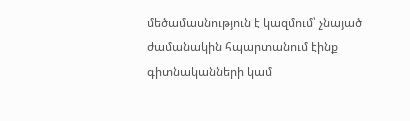մեծամասնություն է կազմում՝ չնայած ժամանակին հպարտանում էինք գիտնականների կամ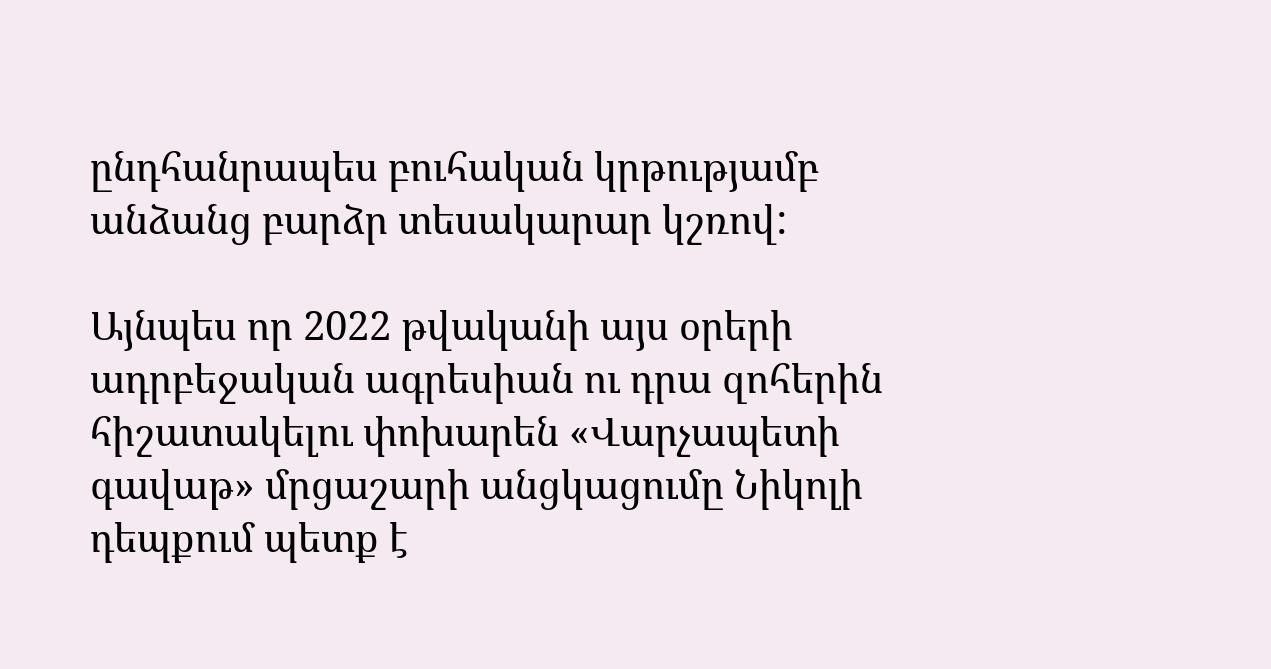ընդհանրապես բուհական կրթությամբ անձանց բարձր տեսակարար կշռով:

Այնպես որ 2022 թվականի այս օրերի ադրբեջական ագրեսիան ու դրա զոհերին հիշատակելու փոխարեն «Վարչապետի գավաթ» մրցաշարի անցկացումը Նիկոլի դեպքում պետք է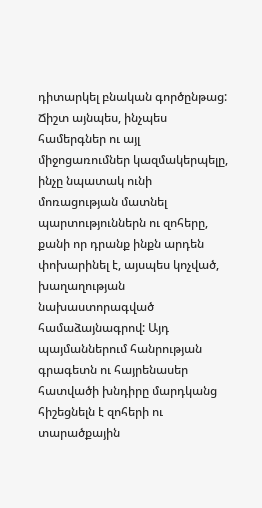դիտարկել բնական գործընթաց: Ճիշտ այնպես, ինչպես համերգներ ու այլ միջոցառումներ կազմակերպելը, ինչը նպատակ ունի մոռացության մատնել պարտություններն ու զոհերը, քանի որ դրանք ինքն արդեն փոխարինել է, այսպես կոչված, խաղաղության նախաստորագված համաձայնագրով: Այդ պայմաններում հանրության գրագետն ու հայրենասեր հատվածի խնդիրը մարդկանց հիշեցնելն է զոհերի ու տարածքային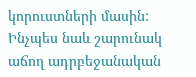կորուստների մասին: Ինչպես նաև շարունակ աճող ադրբեջանական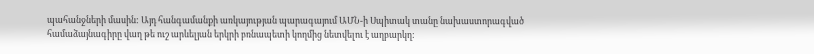պահանջների մասին: Այդ հանգամանքի առկայության պարագայում ԱՄՆ-ի Սպիտակ տանը նախաստորագված համաձայնագիրը վաղ թե ուշ արևելյան երկրի բռնապետի կողմից նետվելու է աղբարկղ: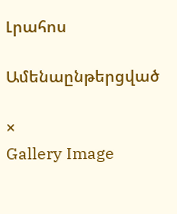Լրահոս

Ամենաընթերցված

×
Gallery Image